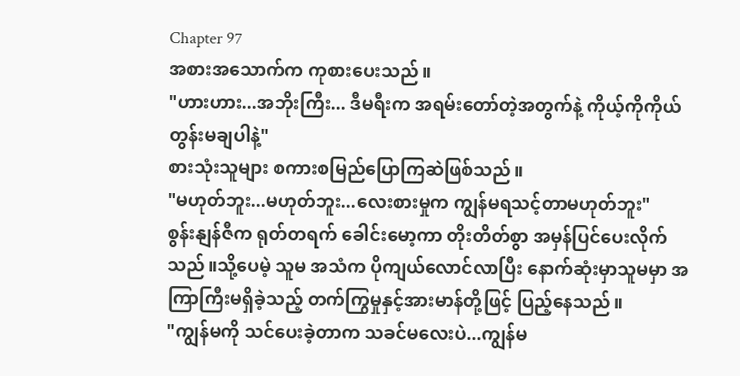Chapter 97
အစားအသောက်က ကုစားပေးသည်။
"ဟားဟား...အဘိုးကြီး... ဒီမရီးက အရမ်းတော်တဲ့အတွက်နဲ့ ကိုယ့်ကိုကိုယ် တွန်းမချပါနဲ့"
စားသုံးသူများ စကားစမြည်ပြောကြဆဲဖြစ်သည်။
"မဟုတ်ဘူး...မဟုတ်ဘူး...လေးစားမှုက ကျွန်မရသင့်တာမဟုတ်ဘူး"
စွန်းနျန်ဇီက ရုတ်တရက် ခေါင်းမော့ကာ တိုးတိတ်စွာ အမှန်ပြင်ပေးလိုက်သည်။သို့ပေမဲ့ သူမ အသံက ပိုကျယ်လောင်လာပြီး နောက်ဆုံးမှာသူမမှာ အကြာကြီးမရှိခဲ့သည့် တက်ကြွမှုနှင့်အားမာန်တို့ဖြင့် ပြည့်နေသည်။
"ကျွန်မကို သင်ပေးခဲ့တာက သခင်မလေးပဲ...ကျွန်မ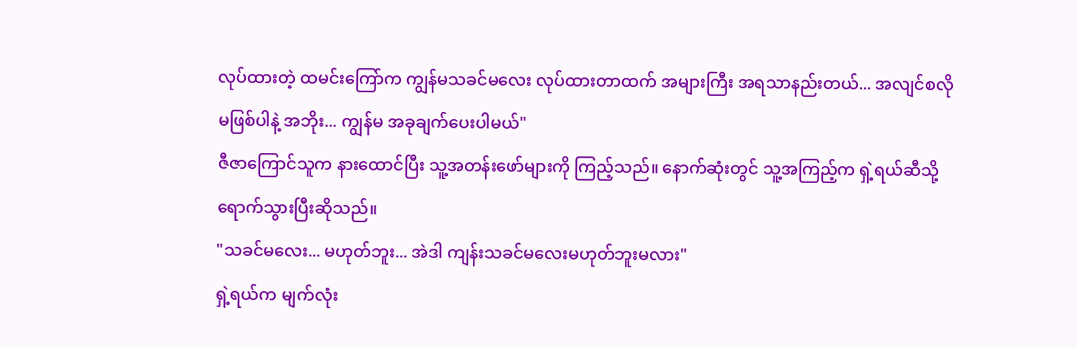လုပ်ထားတဲ့ ထမင်းကြော်က ကျွန်မသခင်မလေး လုပ်ထားတာထက် အများကြီး အရသာနည်းတယ်... အလျင်စလိုမဖြစ်ပါနဲ့ အဘိုး... ကျွန်မ အခုချက်ပေးပါမယ်"
ဇီဇာကြောင်သူက နားထောင်ပြီး သူ့အတန်းဖော်များကို ကြည့်သည်။ နောက်ဆုံးတွင် သူ့အကြည့်က ရှဲ့ရယ်ဆီသို့ ရောက်သွားပြီးဆိုသည်။
"သခင်မလေး... မဟုတ်ဘူး... အဲဒါ ကျန်းသခင်မလေးမဟုတ်ဘူးမလား"
ရှဲ့ရယ်က မျက်လုံး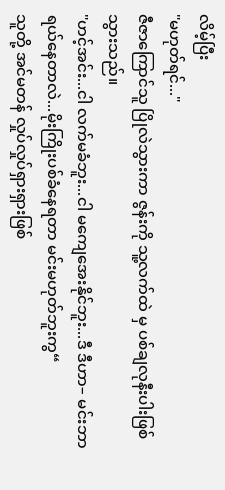လိမ့်ပြီး
"မဟုတ်ရင်..."
ဇီဇာကြောင်သူ ပြိုလဲသွားကာ ဇွန်းကို သူ့လက်ထဲ မှ ပစ်ချလုနီးပါးဖြစ်သွားသည်။
"ဟင့်အင်း...ငါ လက်မခံဘူး...ငါ မကျေအေးနိုင်ဘူး...ဒီ ဒီဟာ– မင်းဘာရယ်နေတာလဲ...မိုးကြိုးပစ်ခံနေရတာ မင်းမဟုတ်ဘူးကွ“
သူတို့ အင်မတန် လှုပ်လှုပ်ရှားရှားဖြစ်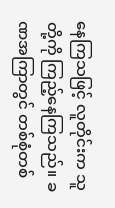နေကြသဖြင့် လူတိုင်းက သူတို့ကို ကြည့်နေကြသည်။ ခဏအကြာတွင် တစ်စုံတစ်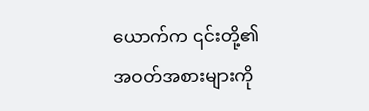ယောက်က ၎င်းတို့၏ အဝတ်အစားများကို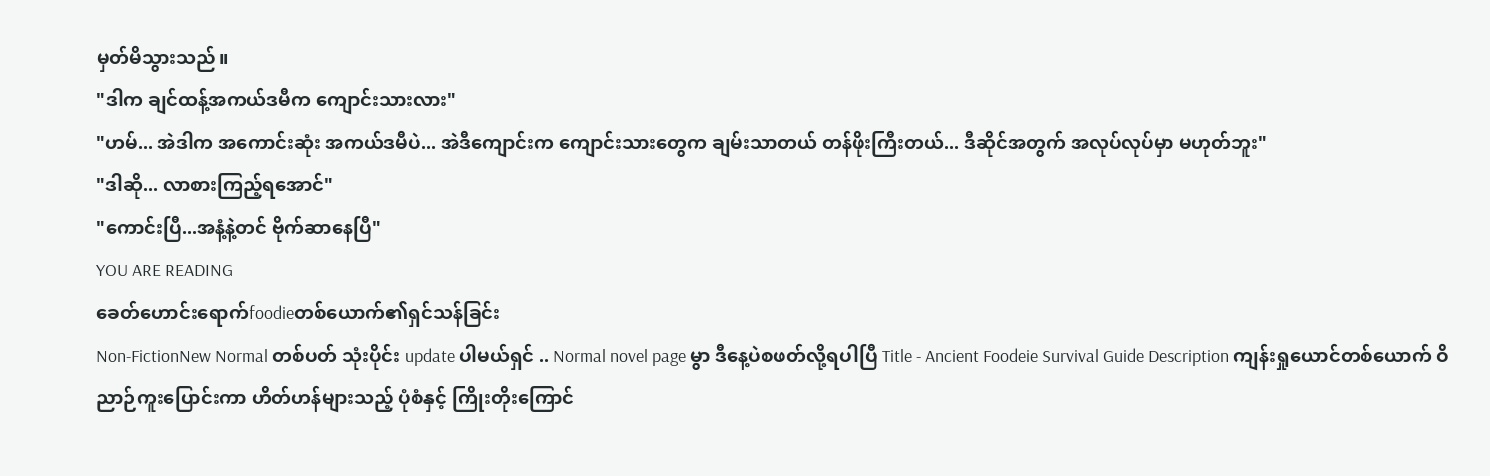မှတ်မိသွားသည်။
"ဒါက ချင်ထန့်အကယ်ဒမီက ကျောင်းသားလား"
"ဟမ်... အဲဒါက အကောင်းဆုံး အကယ်ဒမီပဲ... အဲဒီကျောင်းက ကျောင်းသားတွေက ချမ်းသာတယ် တန်ဖိုးကြီးတယ်... ဒီဆိုင်အတွက် အလုပ်လုပ်မှာ မဟုတ်ဘူး"
"ဒါဆို... လာစားကြည့်ရအောင်"
"ကောင်းပြီ...အနံ့နဲ့တင် ဗိုက်ဆာနေပြီ"
YOU ARE READING
ခေတ်ဟောင်းရောက်foodieတစ်ယောက်၏ရှင်သန်ခြင်း
Non-FictionNew Normal တစ်ပတ် သုံးပိုင်း update ပါမယ်ရှင် .. Normal novel page မွာ ဒီနေ့ပဲစဖတ်လို့ရပါပြီ Title - Ancient Foodeie Survival Guide Description ကျန်းရှုယောင်တစ်ယောက် ဝိညာဉ်ကူးပြောင်းကာ ဟိတ်ဟန်များသည့် ပုံစံနှင့် ကြိုးတိုးကြောင်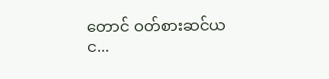တောင် ဝတ်စားဆင်ယင...